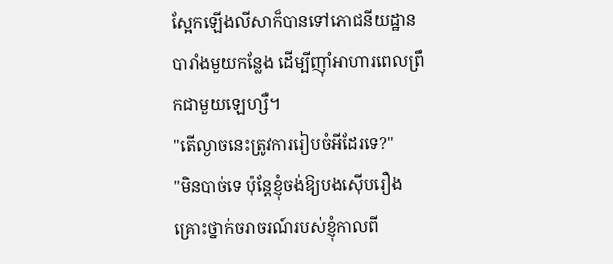ស្អែកឡើងលីសាក៏បានទៅភោជនីយដ្ឋានបារាំងមួយកន្លែង ដើម្បីញ៉ាំអាហារពេលព្រឹកជាមួយឡេហ្សឺ។
"តើល្ងាចនេះត្រូវការរៀបចំអីដែរទេ?"
"មិនបាច់ទេ ប៉ុន្តែខ្ញុំចង់ឱ្យបងស៊ើបរឿងគ្រោះថ្នាក់ចរាចរណ៍របស់ខ្ញុំកាលពី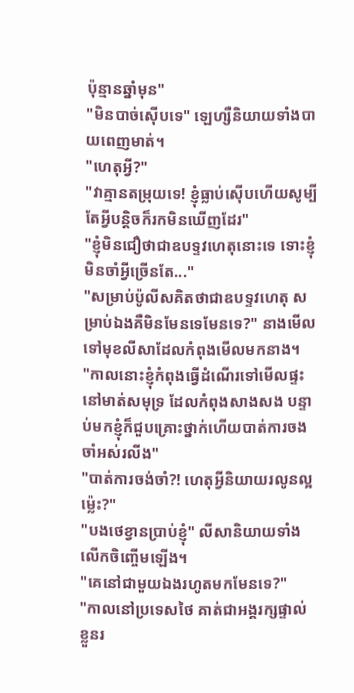ប៉ុន្មានឆ្នាំមុន"
"មិនបាច់ស៊ើបទេ" ឡេហ្សឺនិយាយទាំងបាយពេញមាត់។
"ហេតុអ្វី?"
"វាគ្មានតម្រុយទេ! ខ្ញុំធ្លាប់ស៊ើបហើយសូម្បីតែអ្វីបន្ដិចក៏រកមិនឃើញដែរ"
"ខ្ញុំមិនជឿថាជាឧបទ្ទវហេតុនោះទេ ទោះខ្ញុំមិនចាំអ្វីច្រើនតែ..."
"សម្រាប់ប៉ូលីសគិតថាជាឧបទ្ទវហេតុ សម្រាប់ឯងគឺមិនមែនទេមែនទេ?" នាងមើលទៅមុខលីសាដែលកំពុងមើលមកនាង។
"កាលនោះខ្ញុំកំពុងធ្វើដំណើរទៅមើលផ្ទះនៅមាត់សមុទ្រ ដែលកំពុងសាងសង បន្ទាប់មកខ្ញុំក៏ជួបគ្រោះថ្នាក់ហើយបាត់ការចងចាំអស់រលីង"
"បាត់ការចង់ចាំ?! ហេតុអ្វីនិយាយរលូនល្អម៉្លេះ?"
"បងថេខ្វានប្រាប់ខ្ញុំ" លីសានិយាយទាំងលើកចិញ្ចើមឡើង។
"គេនៅជាមួយឯងរហូតមកមែនទេ?"
"កាលនៅប្រទេសថៃ គាត់ជាអង្គរក្សផ្ទាល់ខ្លួនរ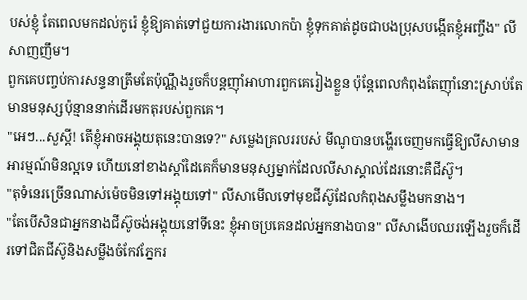បស់ខ្ញុំ តែពេលមកដល់កូរ៉េ ខ្ញុំឱ្យគាត់ទៅជួយការងារលោកប៉ា ខ្ញុំទុកគាត់ដូចជាបងប្រុសបង្កើតខ្ញុំអញ្ចឹង" លីសាញញឹម។
ពួកគេបញ្ចប់ការសន្ទនាត្រឹមតែប៉ុណ្ណឹងរួចក៏បន្តញ៉ាំអាហារពួកគេរៀងខ្លួន ប៉ុន្តែពេលកំពុងតែញ៉ាំនោះស្រាប់តែមានមនុស្សប៉ុន្មាននាក់ដើរមកតុរបស់ពួកគេ។
"អេៗ...សួស្ដី! តើខ្ញុំអាចអង្គុយតុនេះបានទេ?" សម្លេងគ្រលររបស់ មីណូបានបង្ហើរចេញមកធ្វើឱ្យលីសាមានអារម្មណ៍មិនល្អទេ ហើយនៅខាងស្ដាំដៃគេក៏មានមនុស្សម្នាក់ដែលលីសាស្គាល់ដែរនោះគឺជីស៊ូ។
"តុទំនេរច្រើនណាស់ម៉េចមិនទៅអង្គុយទៅ" លីសាមើលទៅមុខជីស៊ូដែលកំពុងសម្លឹងមកនាង។
"តែបើសិនជាអ្នកនាងជីស៊ូចង់អង្គុយនៅទីនេះ ខ្ញុំអាចប្រគេនដល់អ្នកនាងបាន" លីសាងើបឈរឡើងរួចក៏ដើរទៅជិតជីស៊ូនិងសម្លឹងចំកែវភ្នែករ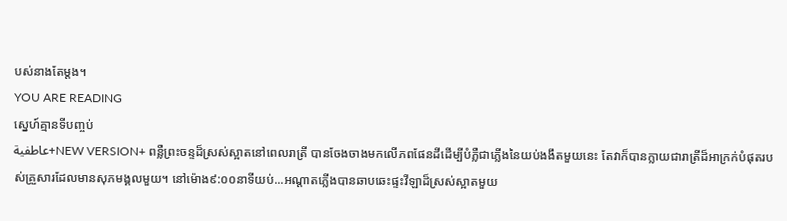បស់នាងតែម្ដង។
YOU ARE READING
ស្នេហ៍គ្មានទីបញ្ចប់
عاطفية+NEW VERSION+ ពន្លឺព្រះចន្ទដ៏ស្រស់ស្អាតនៅពេលរាត្រី បានចែងចាងមកលើភពផែនដីដើម្បីបំភ្លឺជាភ្លើងនៃយប់ងងឹតមួយនេះ តែវាក៏បានក្លាយជារាត្រីដ៏អាក្រក់បំផុតរបស់គ្រួសារដែលមានសុភមង្គលមួយ។ នៅម៉ោង៩:០០នាទីយប់...អណ្ដាតភ្លើងបានឆាបឆេះផ្ទះវីឡាដ៏ស្រស់ស្អាតមួយ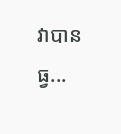វាបានធ្វ...